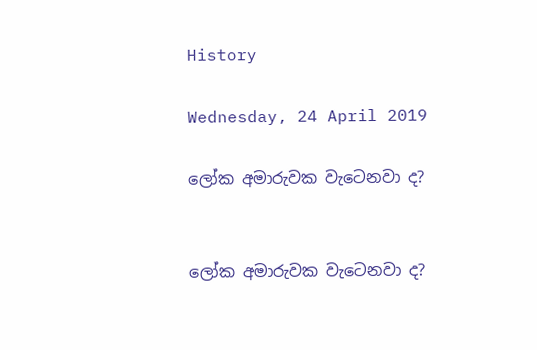History

Wednesday, 24 April 2019

ලෝක අමාරුවක වැටෙනවා ද?


ලෝක අමාරුවක වැටෙනවා ද?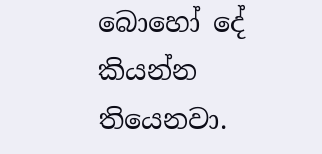බොහෝ දේ කියන්න තියෙනවා.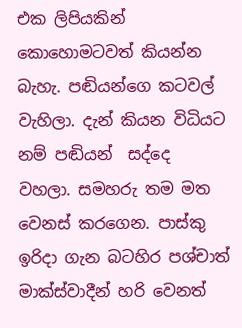එක ලිපියකින් කොහොමටවත් කියන්න බැහැ. පඬියන්ගෙ කටවල් වැහිලා. දැන් කියන විධියට නම් පඬියන්  සද්දෙ වහලා. සමහරු තම මත වෙනස් කරගෙන. පාස්කු ඉරිදා ගැන බටහිර පශ්චාත් මාක්ස්වාදීන් හරි වෙනත්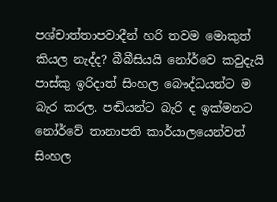පශ්චාත්තාපවාදීන් හරි තවම මොකුත් කියල නැද්ද? බීබීසියයි නෝර්වෙ කවුදැයි පාස්කු ඉරිදාත් සිංහල බෞද්ධයන්ට ම බැර කරල. පඬියන්ට බැරි ද ඉක්මනට නෝර්වේ තානාපති කාර්යාලයෙන්වත් සිංහල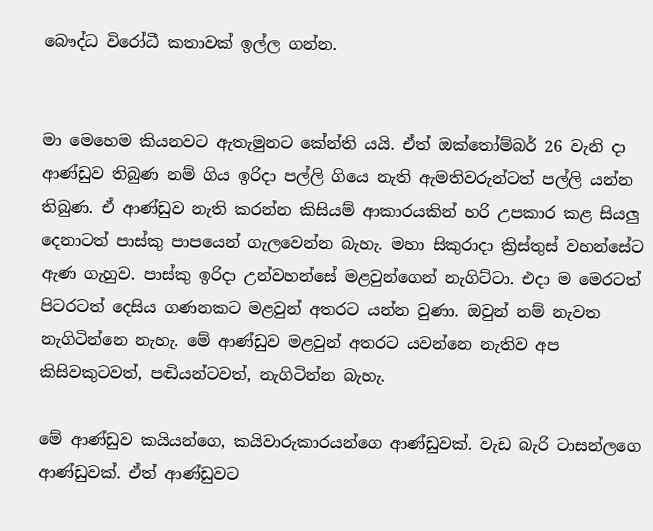බෞද්ධ විරෝධී කතාවක් ඉල්ල ගන්න.


මා මෙහෙම කියනවට ඇතැමුනට කේන්ති යයි. ඒත් ඔක්තෝම්බර් 26 වැනි දා ආණ්ඩුව තිබුණ නම් ගිය ඉරිදා පල්ලි ගියෙ නැති ඇමතිවරුන්ටත් පල්ලි යන්න තිබුණ. ඒ ආණ්ඩුව නැති කරන්න කිසියම් ආකාරයකින් හරි උපකාර කළ සියලු දෙනාටත් පාස්කු පාපයෙන් ගැලවෙන්න බැහැ. මහා සිකුරාදා ක්‍රිස්තුස් වහන්සේට ඇණ ගැහුව. පාස්කු ඉරිදා උන්වහන්සේ මළවුන්ගෙන් නැගිට්ටා. එදා ම මෙරටත් පිටරටත් දෙසිය ගණනකට මළවුන් අතරට යන්න වුණා. ඔවුන් නම් නැවත නැගිටින්නෙ නැහැ. මේ ආණ්ඩුව මළවුන් අතරට යවන්නෙ නැතිව අප කිසිවකුටවත්, පඬියන්ටවත්, නැගිටින්න බැහැ.

මේ ආණ්ඩුව කයියන්ගෙ, කයිවාරුකාරයන්ගෙ ආණ්ඩුවක්. වැඩ බැරි ටාසන්ලගෙ ආණ්ඩුවක්. ඒත් ආණ්ඩුවට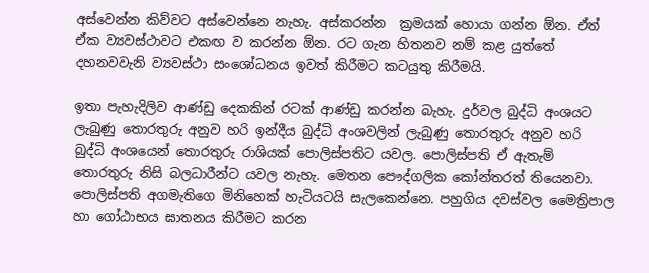අස්වෙන්න කිව්වට අස්වෙන්නෙ නැහැ. අස්කරන්න  ක්‍රමයක් හොයා ගන්න ඕන. ඒත් ඒක ව්‍යවස්ථාවට එකඟ ව කරන්න ඕන. රට ගැන හිතනව නම් කළ යුත්තේ දහනවවැනි ව්‍යවස්ථා සංශෝධනය ඉවත් කිරීමට කටයුතු කිරීමයි.

ඉතා පැහැදිලිව ආණ්ඩු දෙකකින් රටක් ආණ්ඩු කරන්න බැහැ. දුර්වල බුද්ධි අංශයට ලැබුණු තොරතුරු අනුව හරි ඉන්දීය බුද්ධි අංශවලින් ලැබුණු තොරතුරු අනුව හරි බුද්ධි අංශයෙන් තොරතුරු රාශියක් පොලිස්පතිට යවල. පොලිස්පති ඒ ඇතැම් තොරතුරු නිසි බලධාරීන්ට යවල නැහැ. මෙතන පෞද්ගලික කෝන්තරත් තියෙනවා. පොලිස්පති අගමැතිගෙ මිනිහෙක් හැටියටයි සැලකෙන්නෙ. පහුගිය දවස්වල මෛත්‍රිපාල හා ගෝඨාභය ඝාතනය කිරීමට කරන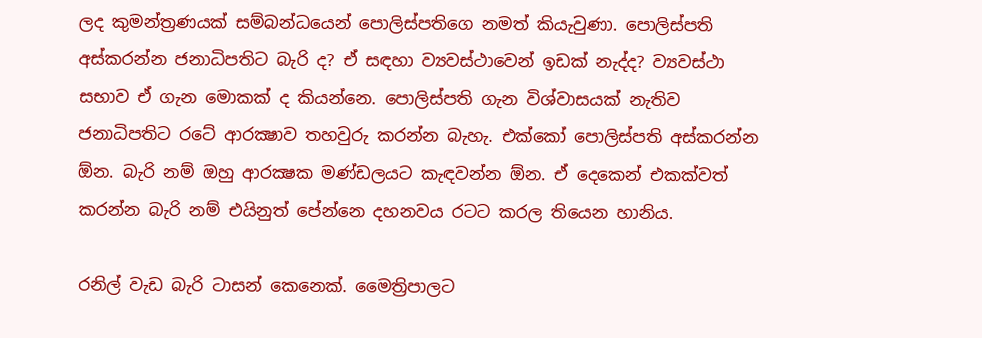ලද කුමන්ත්‍රණයක් සම්බන්ධයෙන් පොලිස්පතිගෙ නමත් කියැවුණා. පොලිස්පති අස්කරන්න ජනාධිපතිට බැරි ද? ඒ සඳහා ව්‍යවස්ථාවෙන් ඉඩක් නැද්ද? ව්‍යවස්ථා සභාව ඒ ගැන මොකක් ද කියන්නෙ. පොලිස්පති ගැන විශ්වාසයක් නැතිව ජනාධිපතිට රටේ ආරක්‍ෂාව තහවුරු කරන්න බැහැ. එක්කෝ පොලිස්පති අස්කරන්න ඕන. බැරි නම් ඔහු ආරක්‍ෂක මණ්ඩලයට කැඳවන්න ඕන. ඒ දෙකෙන් එකක්වත් කරන්න බැරි නම් එයිනුත් පේන්නෙ දහනවය රටට කරල තියෙන හානිය.

රනිල් වැඩ බැරි ටාසන් කෙනෙක්. මෛත්‍රිපාලට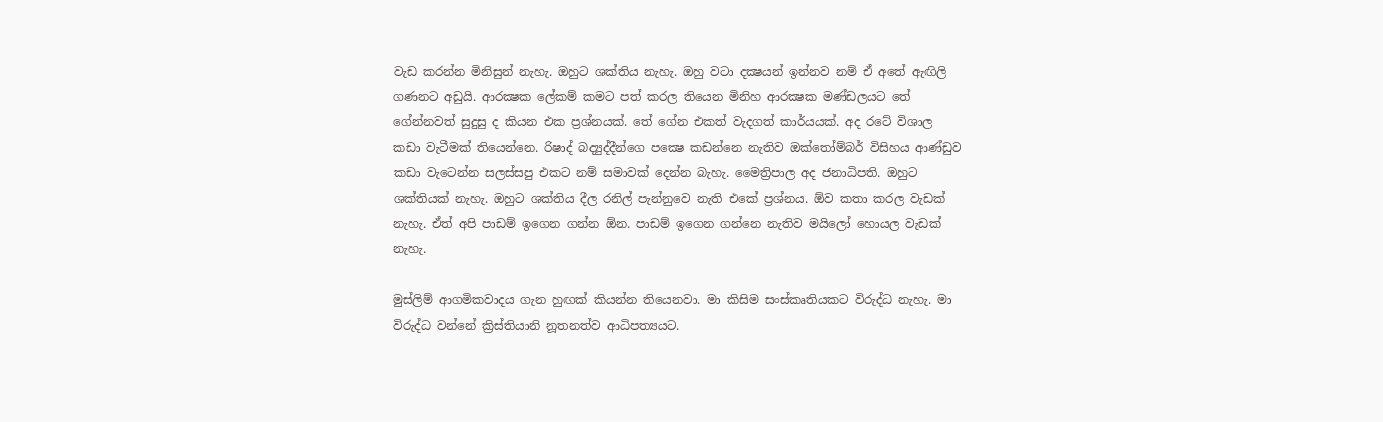වැඩ කරන්න මිනිසුන් නැහැ. ඔහුට ශක්තිය නැහැ. ඔහු වටා දක්‍ෂයන් ඉන්නව නම් ඒ අතේ ඇඟිලි ගණනට අඩුයි. ආරක්‍ෂක ලේකම් කමට පත් කරල තියෙන මිනිහ ආරක්‍ෂක මණ්ඩලයට තේ ගේන්නවත් සුදුසු ද කියන එක ප්‍රශ්නයක්. තේ ගේන එකත් වැදගත් කාර්යයක්. අද රටේ විශාල කඩා වැටීමක් තියෙන්නෙ. රිෂාද් බද්‍යුද්දීන්ගෙ පක්‍ෂෙ කඩන්නෙ නැතිව ඔක්තෝම්බර් විසිහය ආණ්ඩුව කඩා වැටෙන්න සලස්සපු එකට නම් සමාවක් දෙන්න බැහැ. මෛත්‍රිපාල අද ජනාධිපති. ඔහුට ශක්තියක් නැහැ. ඔහුට ශක්තිය දීල රනිල් පැන්නුවෙ නැති එකේ ප්‍රශ්නය. ඕව කතා කරල වැඩක් නැහැ. ඒත් අපි පාඩම් ඉගෙන ගන්න ඕන. පාඩම් ඉගෙන ගන්නෙ නැතිව මයිලෝ හොයල වැඩක් නැහැ.

මුස්ලිම් ආගමිකවාදය ගැන හුඟක් කියන්න තියෙනවා. මා කිසිම සංස්කෘතියකට විරුද්ධ නැහැ. මා විරුද්ධ වන්නේ ක්‍රිස්තියානි නූතනත්ව ආධිපත්‍යයට.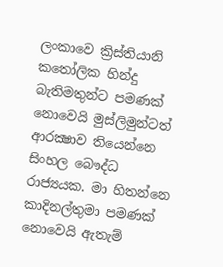ලංකාවෙ ක්‍රිස්තියානි කතෝලික හින්දු බැතිමතුන්ට පමණක් නොවෙයි මුස්ලිමුන්ටත් ආරක්‍ෂාව තියෙන්නෙ සිංහල බෞද්ධ රාජ්‍යයක. මා හිතන්නෙ කාදිනල්තුමා පමණක් නොවෙයි ඇතැම්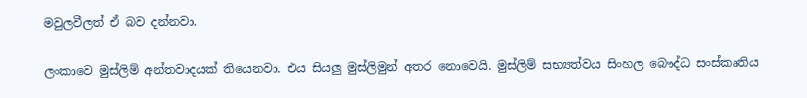මවුලවීලත් ඒ බව දන්නවා.

ලංකාවෙ මුස්ලිම් අන්තවාදයක් තියෙනවා. එය සියලු මුස්ලිමුන් අතර නොවෙයි. මුස්ලිම් සභ්‍යත්වය සිංහල බෞද්ධ සංස්කෘතිය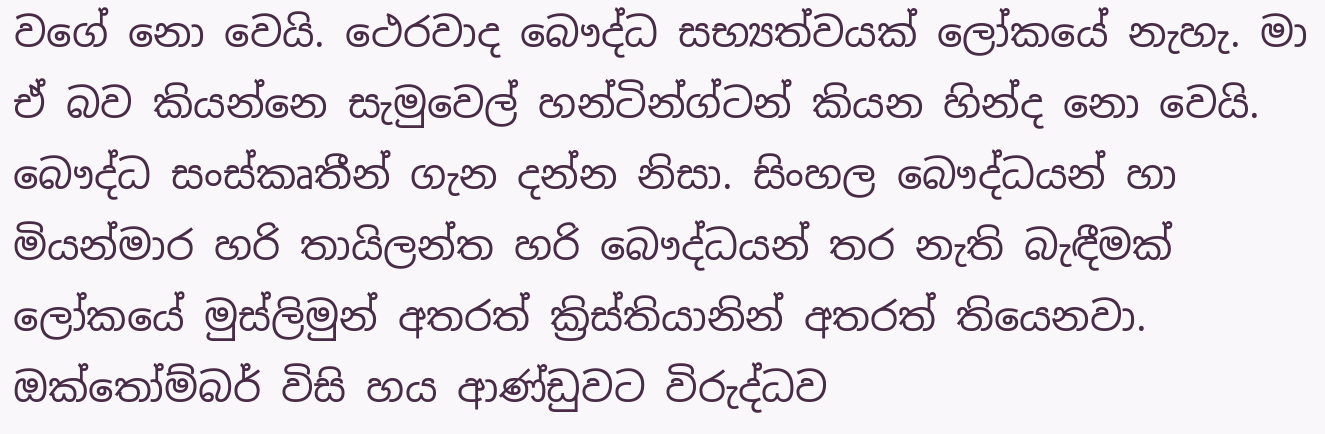වගේ නො වෙයි. ථෙරවාද බෞද්ධ සභ්‍යත්වයක් ලෝකයේ නැහැ. මා ඒ බව කියන්නෙ සැමුවෙල් හන්ටින්ග්ටන් කියන හින්ද නො වෙයි. බෞද්ධ සංස්කෘතීන් ගැන දන්න නිසා. සිංහල බෞද්ධයන් හා මියන්මාර හරි තායිලන්ත හරි බෞද්ධයන් තර නැති බැඳීමක් ලෝකයේ මුස්ලිමුන් අතරත් ක්‍රිස්තියානින් අතරත් තියෙනවා. ඔක්තෝම්බර් විසි හය ආණ්ඩුවට විරුද්ධව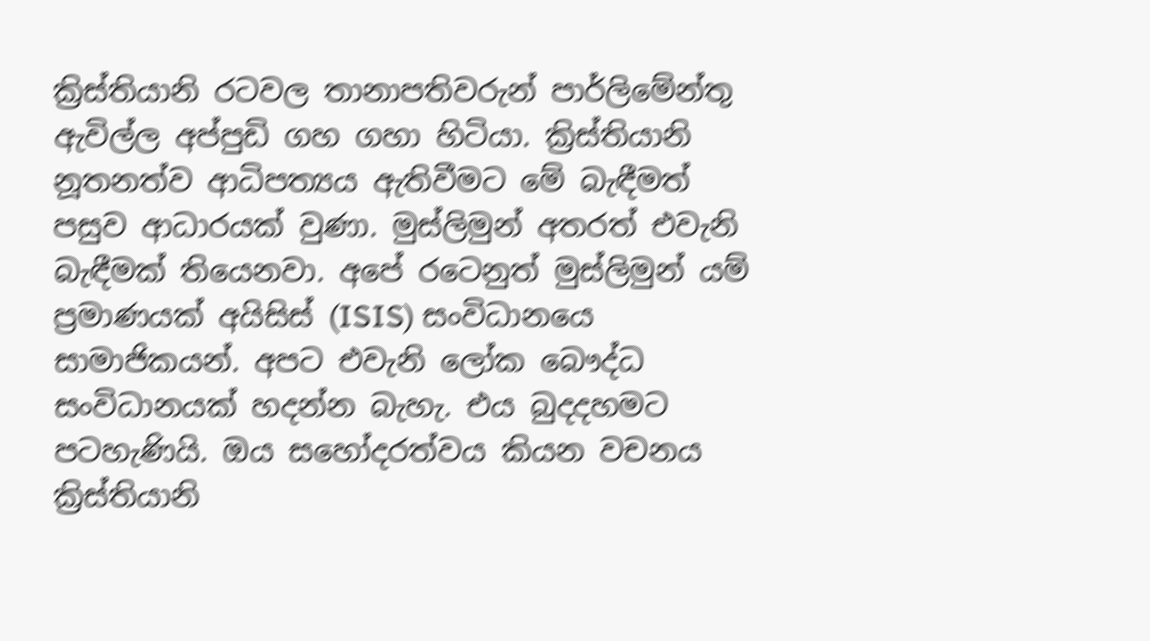ක්‍රිස්තියානි රටවල තානාපතිවරුන් පාර්ලිමේන්තු ඇවිල්ල අප්පුඩි ගහ ගහා හිටියා. ක්‍රිස්තියානි නූතනත්ව ආධිපත්‍යය ඇතිවීමට මේ බැඳීමත් පසුව ආධාරයක් වුණා. මුස්ලිමුන් අතරත් එවැනි බැඳීමක් තියෙනවා. අපේ රටෙනුත් මුස්ලිමුන් යම් ප්‍රමාණයක් අයිසිස් (ISIS) සංවිධානයෙ සාමාජිකයන්. අපට එවැනි ලෝක බෞද්ධ සංවිධානයක් හදන්න බැහැ. එය බුදදහමට පටහැණියි. ඔය සහෝදරත්වය කියන වචනය ක්‍රිස්තියානි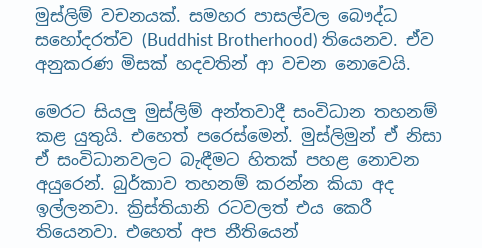මුස්ලිම් වචනයක්. සමහර පාසල්වල බෞද්ධ සහෝදරත්ව (Buddhist Brotherhood) තියෙනව. ඒව අනුකරණ මිසක් හදවතින් ආ වචන නොවෙයි.

මෙරට සියලු මුස්ලිම් අන්තවාදී සංවිධාන තහනම් කළ යුතුයි. එහෙත් පරෙස්මෙන්. මුස්ලිමුන් ඒ නිසා ඒ සංවිධානවලට බැඳීමට හිතක් පහළ නොවන අයුරෙන්. බුර්කාව තහනම් කරන්න කියා අද ඉල්ලනවා. ක්‍රිස්තියානි රටවලත් එය කෙරී තියෙනවා. එහෙත් අප නීතියෙන්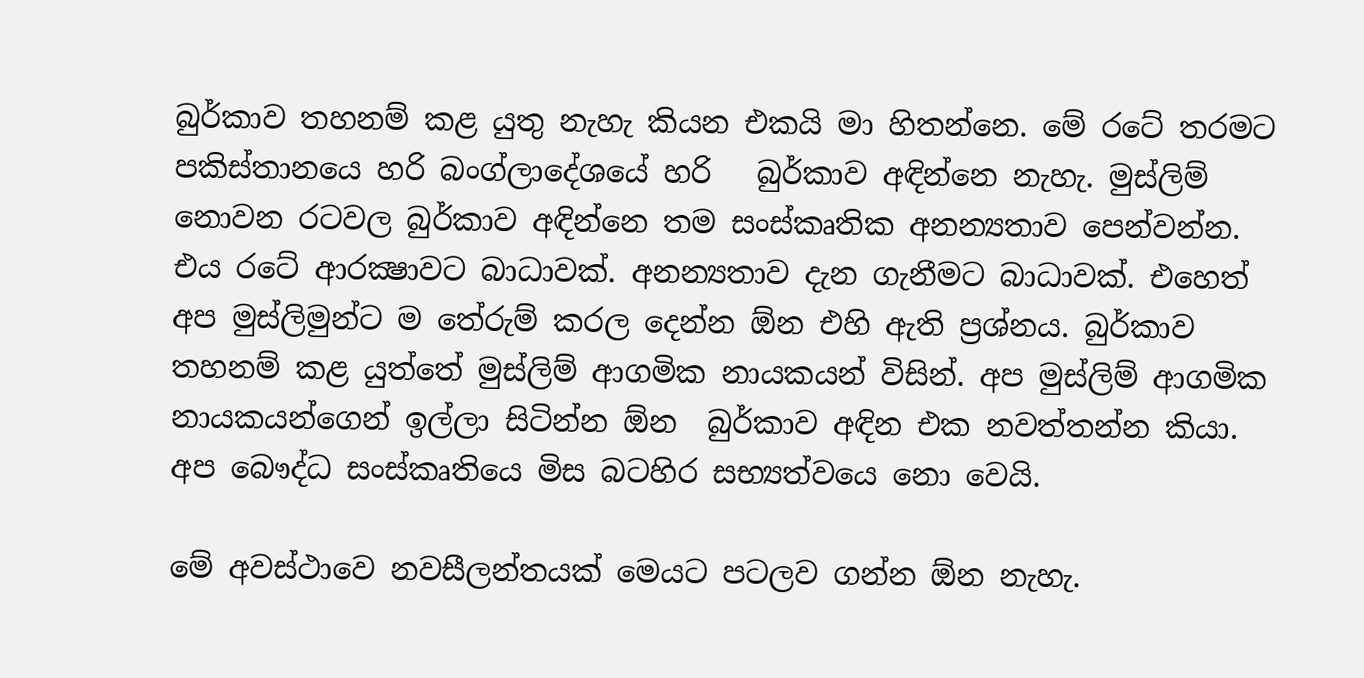බුර්කාව තහනම් කළ යුතු නැහැ කියන එකයි මා හිතන්නෙ. මේ රටේ තරමට  පකිස්තානයෙ හරි බංග්ලාදේශයේ හරි   බුර්කාව අඳින්නෙ නැහැ. මුස්ලිම් නොවන රටවල බුර්කාව අඳින්නෙ තම සංස්කෘතික අනන්‍යතාව පෙන්වන්න. එය රටේ ආරක්‍ෂාවට බාධාවක්. අනන්‍යතාව දැන ගැනීමට බාධාවක්. එහෙත් අප මුස්ලිමුන්ට ම තේරුම් කරල දෙන්න ඕන එහි ඇති ප්‍රශ්නය. බුර්කාව තහනම් කළ යුත්තේ මුස්ලිම් ආගමික නායකයන් විසින්. අප මුස්ලිම් ආගමික නායකයන්ගෙන් ඉල්ලා සිටින්න ඕන  බුර්කාව අඳින එක නවත්තන්න කියා. අප බෞද්ධ සංස්කෘතියෙ මිස බටහිර සභ්‍යත්වයෙ නො වෙයි.

මේ අවස්ථාවෙ නවසීලන්තයක් මෙයට පටලව ගන්න ඕන නැහැ.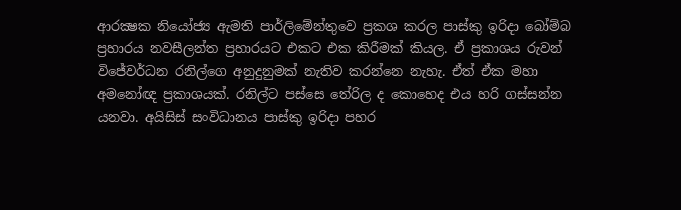ආරක්‍ෂක නියෝජ්‍ය ඇමති පාර්ලිමේන්තුවෙ ප්‍රකශ කරල පාස්කු ඉරිදා බෝම්බ ප්‍රහාරය නවසීලන්ත ප්‍රහාරයට එකට එක කිරීමක් කියල. ඒ ප්‍රකාශය රුවන් විජේවර්ධන රනිල්ගෙ අනුදුනුමක් නැතිව කරන්නෙ නැහැ. ඒත් ඒක මහා අමනෝඥ ප්‍රකාශයක්. රනිල්ට පස්සෙ තේරිල ද කොහෙද එය හරි ගස්සන්න යනවා. අයිසිස් සංවිධානය පාස්කු ඉරිදා පහර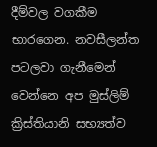දීම්වල වගකීම භාරගෙන. නවසීලන්ත  පටලවා ගැනීමෙන් වෙන්නෙ අප මුස්ලිම් ක්‍රිස්තියානි සභ්‍යත්ව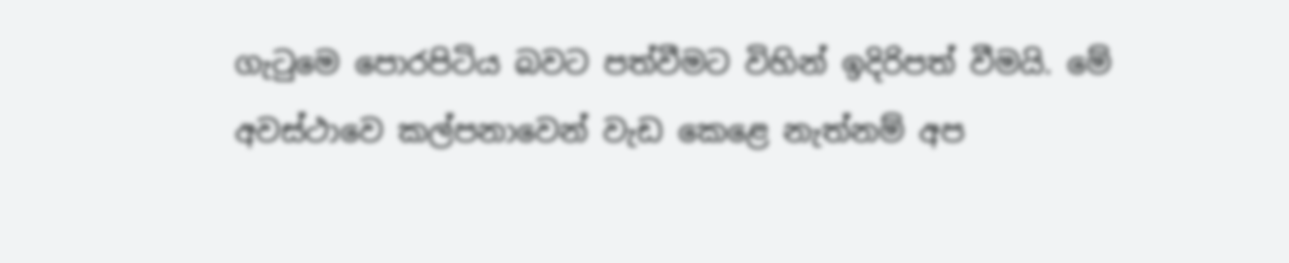ගැටුමෙ පොරපිටිය බවට පත්වීමට විහින් ඉදිරිපත් වීමයි. මේ අවස්ථාවෙ කල්පනාවෙන් වැඩ කෙළෙ නැත්නම් අප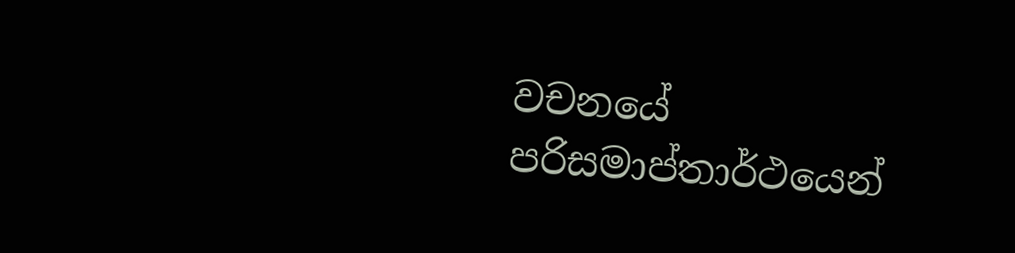වචනයේ පරිසමාප්තාර්ථයෙන්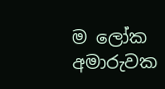ම ලෝක අමාරුවක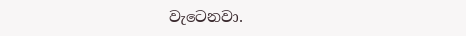වැටෙනවා.